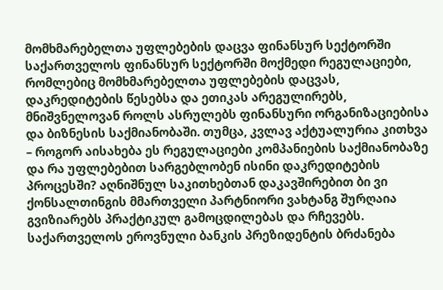მომხმარებელთა უფლებების დაცვა ფინანსურ სექტორში
საქართველოს ფინანსურ სექტორში მოქმედი რეგულაციები, რომლებიც მომხმარებელთა უფლებების დაცვას, დაკრედიტების წესებსა და ეთიკას არეგულირებს, მნიშვნელოვან როლს ასრულებს ფინანსური ორგანიზაციებისა და ბიზნესის საქმიანობაში. თუმცა, კვლავ აქტუალურია კითხვა – როგორ აისახება ეს რეგულაციები კომპანიების საქმიანობაზე და რა უფლებებით სარგებლობენ ისინი დაკრედიტების პროცესში? აღნიშნულ საკითხებთან დაკავშირებით ბი ვი ქონსალთინგის მმართველი პარტნიორი ვახტანგ შურღაია გვიზიარებს პრაქტიკულ გამოცდილებას და რჩევებს.
საქართველოს ეროვნული ბანკის პრეზიდენტის ბრძანება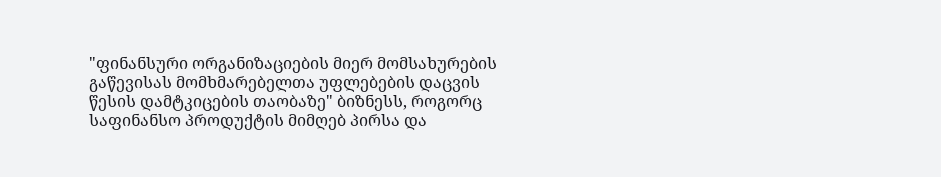"ფინანსური ორგანიზაციების მიერ მომსახურების გაწევისას მომხმარებელთა უფლებების დაცვის წესის დამტკიცების თაობაზე" ბიზნესს, როგორც საფინანსო პროდუქტის მიმღებ პირსა და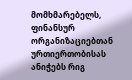მომხმარებელს, ფინანსურ ორგანიზაციებთან ურთიერთობისას ანიჭებს რიგ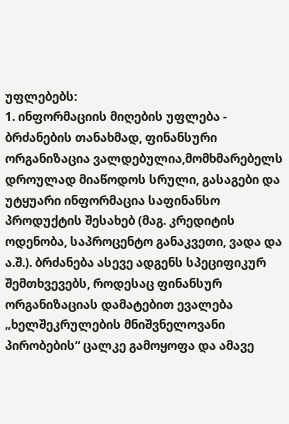უფლებებს:
1. ინფორმაციის მიღების უფლება - ბრძანების თანახმად, ფინანსური ორგანიზაცია ვალდებულია,მომხმარებელს დროულად მიაწოდოს სრული, გასაგები და უტყუარი ინფორმაცია საფინანსო პროდუქტის შესახებ (მაგ. კრედიტის ოდენობა, საპროცენტო განაკვეთი, ვადა და ა.შ.). ბრძანება ასევე ადგენს სპეციფიკურ შემთხვევებს, როდესაც ფინანსურ ორგანიზაციას დამატებით ევალება „ხელშეკრულების მნიშვნელოვანი პირობების“ ცალკე გამოყოფა და ამავე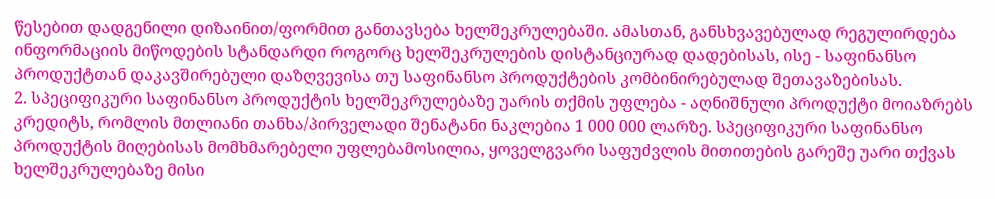წესებით დადგენილი დიზაინით/ფორმით განთავსება ხელშეკრულებაში. ამასთან, განსხვავებულად რეგულირდება ინფორმაციის მიწოდების სტანდარდი როგორც ხელშეკრულების დისტანციურად დადებისას, ისე - საფინანსო პროდუქტთან დაკავშირებული დაზღვევისა თუ საფინანსო პროდუქტების კომბინირებულად შეთავაზებისას.
2. სპეციფიკური საფინანსო პროდუქტის ხელშეკრულებაზე უარის თქმის უფლება - აღნიშნული პროდუქტი მოიაზრებს კრედიტს, რომლის მთლიანი თანხა/პირველადი შენატანი ნაკლებია 1 000 000 ლარზე. სპეციფიკური საფინანსო პროდუქტის მიღებისას მომხმარებელი უფლებამოსილია, ყოველგვარი საფუძვლის მითითების გარეშე უარი თქვას ხელშეკრულებაზე მისი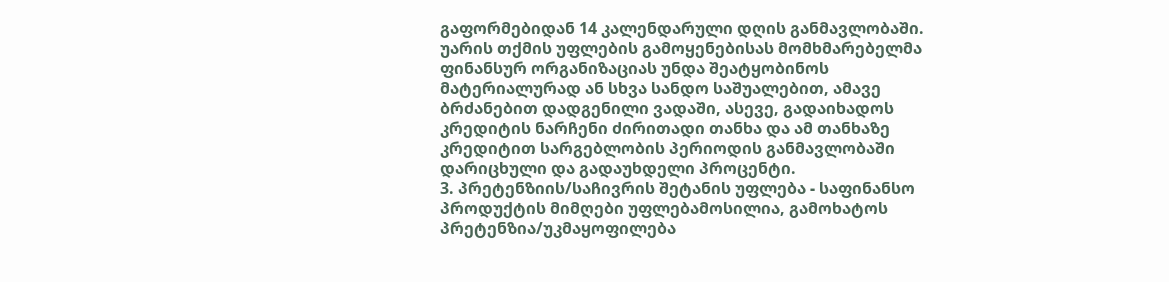გაფორმებიდან 14 კალენდარული დღის განმავლობაში. უარის თქმის უფლების გამოყენებისას მომხმარებელმა ფინანსურ ორგანიზაციას უნდა შეატყობინოს მატერიალურად ან სხვა სანდო საშუალებით, ამავე ბრძანებით დადგენილი ვადაში, ასევე, გადაიხადოს კრედიტის ნარჩენი ძირითადი თანხა და ამ თანხაზე კრედიტით სარგებლობის პერიოდის განმავლობაში დარიცხული და გადაუხდელი პროცენტი.
3. პრეტენზიის/საჩივრის შეტანის უფლება - საფინანსო პროდუქტის მიმღები უფლებამოსილია, გამოხატოს პრეტენზია/უკმაყოფილება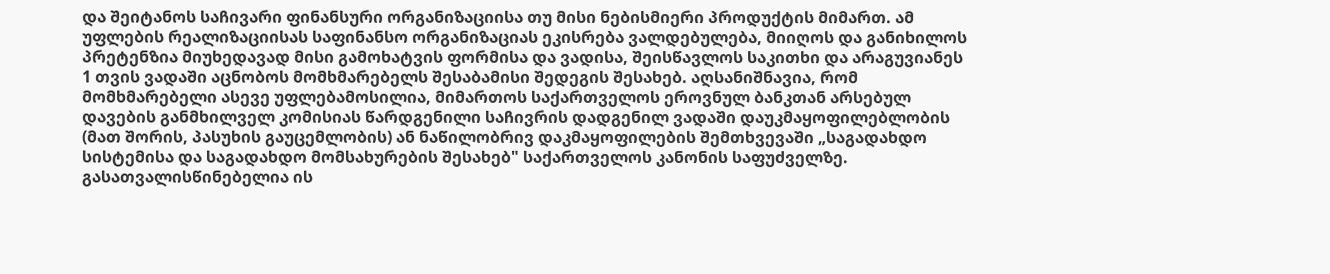და შეიტანოს საჩივარი ფინანსური ორგანიზაციისა თუ მისი ნებისმიერი პროდუქტის მიმართ. ამ უფლების რეალიზაციისას საფინანსო ორგანიზაციას ეკისრება ვალდებულება, მიიღოს და განიხილოს პრეტენზია მიუხედავად მისი გამოხატვის ფორმისა და ვადისა, შეისწავლოს საკითხი და არაგუვიანეს 1 თვის ვადაში აცნობოს მომხმარებელს შესაბამისი შედეგის შესახებ. აღსანიშნავია, რომ მომხმარებელი ასევე უფლებამოსილია, მიმართოს საქართველოს ეროვნულ ბანკთან არსებულ დავების განმხილველ კომისიას წარდგენილი საჩივრის დადგენილ ვადაში დაუკმაყოფილებლობის (მათ შორის, პასუხის გაუცემლობის) ან ნაწილობრივ დაკმაყოფილების შემთხვევაში „საგადახდო სისტემისა და საგადახდო მომსახურების შესახებ" საქართველოს კანონის საფუძველზე.
გასათვალისწინებელია ის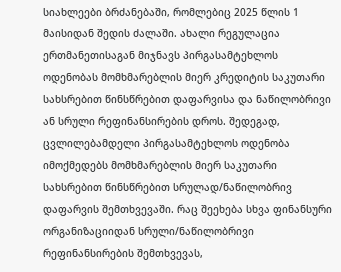სიახლეები ბრძანებაში, რომლებიც 2025 წლის 1 მაისიდან შედის ძალაში. ახალი რეგულაცია ერთმანეთისაგან მიჯნავს პირგასამტეხლოს ოდენობას მომხმარებლის მიერ კრედიტის საკუთარი სახსრებით წინსწრებით დაფარვისა და ნაწილობრივი ან სრული რეფინანსირების დროს. შედეგად, ცვლილებამდელი პირგასამტეხლოს ოდენობა იმოქმედებს მომხმარებლის მიერ საკუთარი სახსრებით წინსწრებით სრულად/ნაწილობრივ დაფარვის შემთხვევაში. რაც შეეხება სხვა ფინანსური ორგანიზაციიდან სრული/ნაწილობრივი რეფინანსირების შემთხვევას,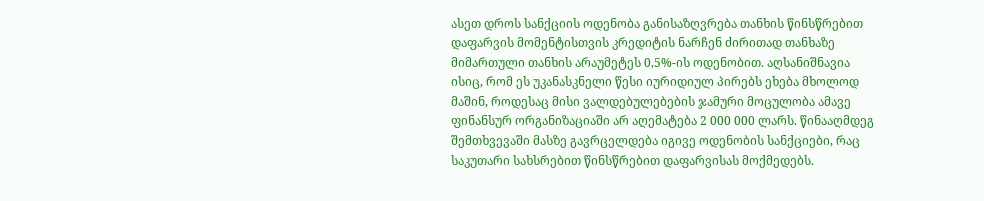ასეთ დროს სანქციის ოდენობა განისაზღვრება თანხის წინსწრებით დაფარვის მომენტისთვის კრედიტის ნარჩენ ძირითად თანხაზე მიმართული თანხის არაუმეტეს 0,5%-ის ოდენობით. აღსანიშნავია ისიც, რომ ეს უკანასკნელი წესი იურიდიულ პირებს ეხება მხოლოდ მაშინ, როდესაც მისი ვალდებულებების ჯამური მოცულობა ამავე ფინანსურ ორგანიზაციაში არ აღემატება 2 000 000 ლარს. წინააღმდეგ შემთხვევაში მასზე გავრცელდება იგივე ოდენობის სანქციები, რაც საკუთარი სახსრებით წინსწრებით დაფარვისას მოქმედებს.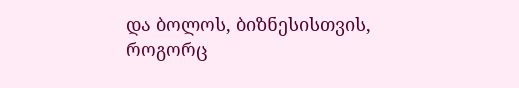და ბოლოს, ბიზნესისთვის, როგორც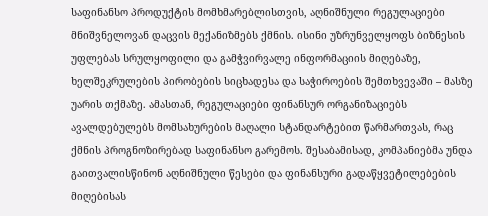საფინანსო პროდუქტის მომხმარებლისთვის, აღნიშნული რეგულაციები მნიშვნელოვან დაცვის მექანიზმებს ქმნის. ისინი უზრუნველყოფს ბიზნესის უფლებას სრულყოფილი და გამჭვირვალე ინფორმაციის მიღებაზე, ხელშეკრულების პირობების სიცხადესა და საჭიროების შემთხვევაში – მასზე უარის თქმაზე. ამასთან, რეგულაციები ფინანსურ ორგანიზაციებს ავალდებულებს მომსახურების მაღალი სტანდარტებით წარმართვას, რაც ქმნის პროგნოზირებად საფინანსო გარემოს. შესაბამისად, კომპანიებმა უნდა გაითვალისწინონ აღნიშნული წესები და ფინანსური გადაწყვეტილებების მიღებისას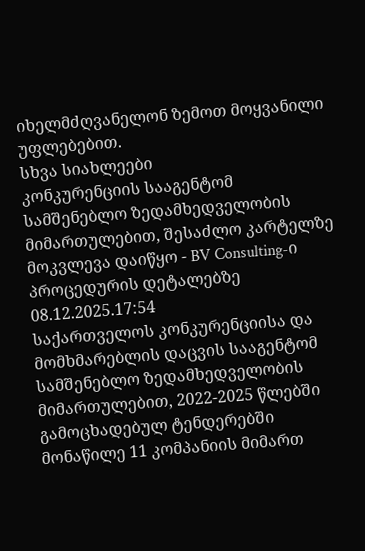იხელმძღვანელონ ზემოთ მოყვანილი უფლებებით.
სხვა სიახლეები
კონკურენციის სააგენტომ სამშენებლო ზედამხედველობის მიმართულებით, შესაძლო კარტელზე მოკვლევა დაიწყო - BV Consulting-ი პროცედურის დეტალებზე
08.12.2025.17:54
საქართველოს კონკურენციისა და მომხმარებლის დაცვის სააგენტომ სამშენებლო ზედამხედველობის მიმართულებით, 2022-2025 წლებში გამოცხადებულ ტენდერებში მონაწილე 11 კომპანიის მიმართ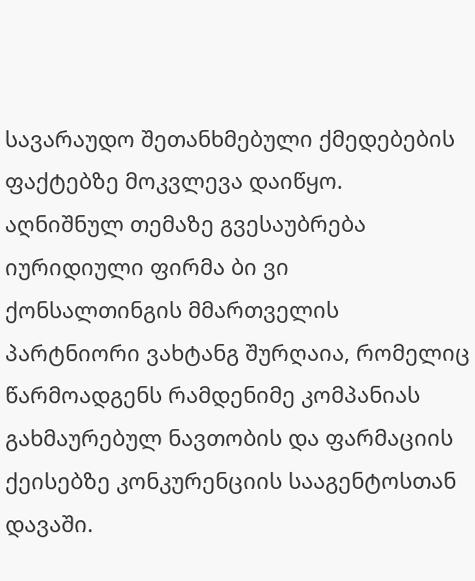სავარაუდო შეთანხმებული ქმედებების ფაქტებზე მოკვლევა დაიწყო.
აღნიშნულ თემაზე გვესაუბრება იურიდიული ფირმა ბი ვი ქონსალთინგის მმართველის პარტნიორი ვახტანგ შურღაია, რომელიც წარმოადგენს რამდენიმე კომპანიას გახმაურებულ ნავთობის და ფარმაციის ქეისებზე კონკურენციის სააგენტოსთან დავაში.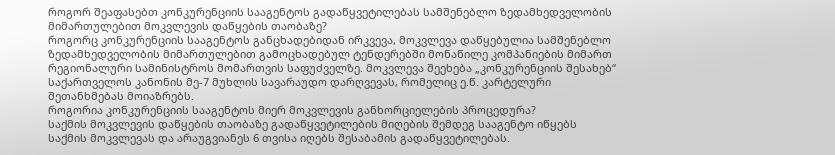როგორ შეაფასებთ კონკურენციის სააგენტოს გადაწყვეტილებას სამშენებლო ზედამხედველობის მიმართულებით მოკვლევის დაწყების თაობაზე?
როგორც კონკურენციის სააგენტოს განცხადებიდან ირკვევა, მოკვლევა დაწყებულია სამშენებლო ზედამხედველობის მიმართულებით გამოცხადებულ ტენდერებში მონაწილე კომპანიების მიმართ რეგიონალური სამინისტროს მომართვის საფუძველზე. მოკვლევა შეეხება „კონკურენციის შესახებ“ საქართველოს კანონის მე-7 მუხლის სავარაუდო დარღვევას, რომელიც ე.წ. კარტელური შეთანხმებას მოიაზრებს.
როგორია კონკურენციის სააგენტოს მიერ მოკვლევის განხორციელების პროცედურა?
საქმის მოკვლევის დაწყების თაობაზე გადაწყვეტილების მიღების შემდეგ სააგენტო იწყებს საქმის მოკვლევას და არაუგვიანეს 6 თვისა იღებს შესაბამის გადაწყვეტილებას.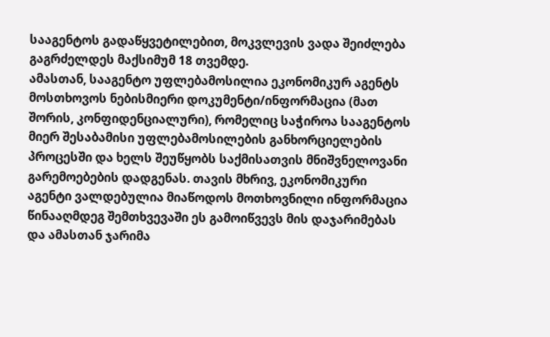სააგენტოს გადაწყვეტილებით, მოკვლევის ვადა შეიძლება გაგრძელდეს მაქსიმუმ 18 თვემდე.
ამასთან, სააგენტო უფლებამოსილია ეკონომიკურ აგენტს მოსთხოვოს ნებისმიერი დოკუმენტი/ინფორმაცია (მათ შორის, კონფიდენციალური), რომელიც საჭიროა სააგენტოს მიერ შესაბამისი უფლებამოსილების განხორციელების პროცესში და ხელს შეუწყობს საქმისათვის მნიშვნელოვანი გარემოებების დადგენას. თავის მხრივ, ეკონომიკური აგენტი ვალდებულია მიაწოდოს მოთხოვნილი ინფორმაცია წინააღმდეგ შემთხვევაში ეს გამოიწვევს მის დაჯარიმებას და ამასთან ჯარიმა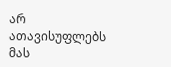არ ათავისუფლებს მას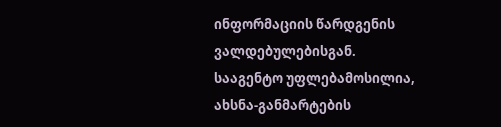ინფორმაციის წარდგენის ვალდებულებისგან.
სააგენტო უფლებამოსილია, ახსნა-განმარტების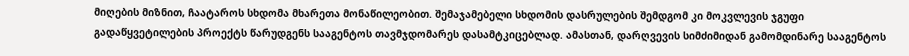მიღების მიზნით, ჩაატაროს სხდომა მხარეთა მონაწილეობით. შემაჯამებელი სხდომის დასრულების შემდგომ კი მოკვლევის ჯგუფი გადაწყვეტილების პროექტს წარუდგენს სააგენტოს თავმჯდომარეს დასამტკიცებლად. ამასთან, დარღვევის სიმძიმიდან გამომდინარე სააგენტოს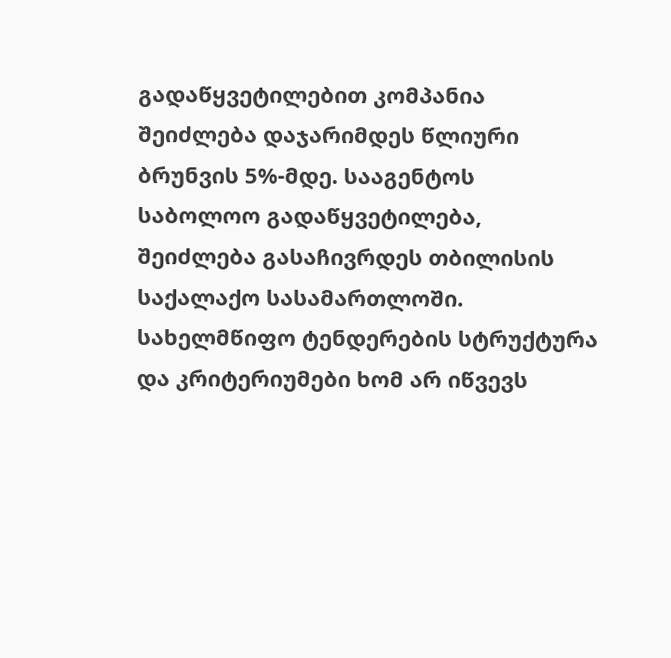გადაწყვეტილებით კომპანია შეიძლება დაჯარიმდეს წლიური ბრუნვის 5%-მდე. სააგენტოს საბოლოო გადაწყვეტილება, შეიძლება გასაჩივრდეს თბილისის საქალაქო სასამართლოში.
სახელმწიფო ტენდერების სტრუქტურა და კრიტერიუმები ხომ არ იწვევს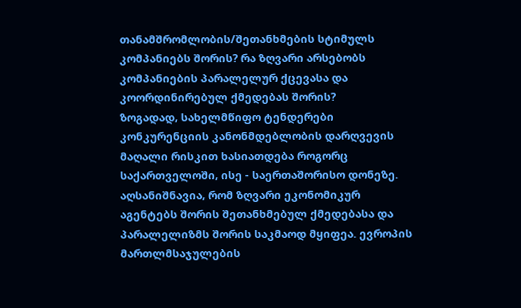თანამშრომლობის/შეთანხმების სტიმულს კომპანიებს შორის? რა ზღვარი არსებობს კომპანიების პარალელურ ქცევასა და კოორდინირებულ ქმედებას შორის?
ზოგადად, სახელმწიფო ტენდერები კონკურენციის კანონმდებლობის დარღვევის მაღალი რისკით ხასიათდება როგორც საქართველოში, ისე - საერთაშორისო დონეზე. აღსანიშნავია, რომ ზღვარი ეკონომიკურ აგენტებს შორის შეთანხმებულ ქმედებასა და პარალელიზმს შორის საკმაოდ მყიფეა. ევროპის მართლმსაჯულების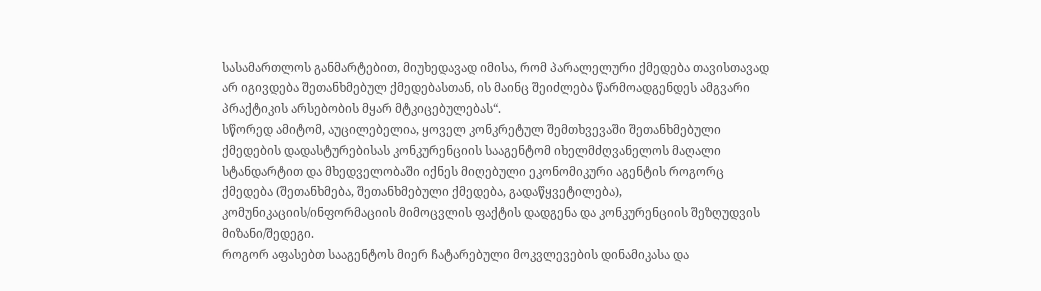სასამართლოს განმარტებით, მიუხედავად იმისა, რომ პარალელური ქმედება თავისთავად არ იგივდება შეთანხმებულ ქმედებასთან, ის მაინც შეიძლება წარმოადგენდეს ამგვარი პრაქტიკის არსებობის მყარ მტკიცებულებას“.
სწორედ ამიტომ, აუცილებელია, ყოველ კონკრეტულ შემთხვევაში შეთანხმებული ქმედების დადასტურებისას კონკურენციის სააგენტომ იხელმძღვანელოს მაღალი სტანდარტით და მხედველობაში იქნეს მიღებული ეკონომიკური აგენტის როგორც ქმედება (შეთანხმება, შეთანხმებული ქმედება, გადაწყვეტილება), კომუნიკაციის/ინფორმაციის მიმოცვლის ფაქტის დადგენა და კონკურენციის შეზღუდვის მიზანი/შედეგი.
როგორ აფასებთ სააგენტოს მიერ ჩატარებული მოკვლევების დინამიკასა და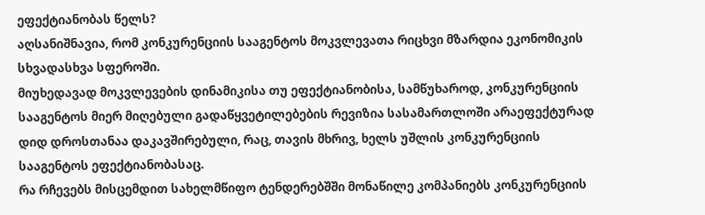ეფექტიანობას წელს?
აღსანიშნავია, რომ კონკურენციის სააგენტოს მოკვლევათა რიცხვი მზარდია ეკონომიკის სხვადასხვა სფეროში.
მიუხედავად მოკვლევების დინამიკისა თუ ეფექტიანობისა, სამწუხაროდ, კონკურენციის სააგენტოს მიერ მიღებული გადაწყვეტილებების რევიზია სასამართლოში არაეფექტურად დიდ დროსთანაა დაკავშირებული, რაც, თავის მხრივ, ხელს უშლის კონკურენციის სააგენტოს ეფექტიანობასაც.
რა რჩევებს მისცემდით სახელმწიფო ტენდერებშში მონაწილე კომპანიებს კონკურენციის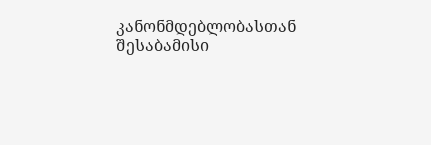კანონმდებლობასთან შესაბამისი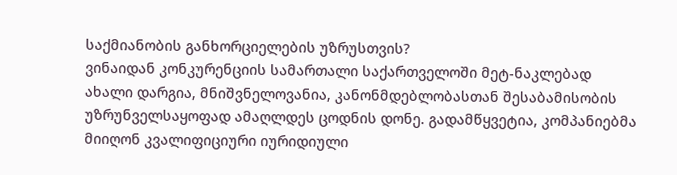საქმიანობის განხორციელების უზრუსთვის?
ვინაიდან კონკურენციის სამართალი საქართველოში მეტ-ნაკლებად ახალი დარგია, მნიშვნელოვანია, კანონმდებლობასთან შესაბამისობის უზრუნველსაყოფად ამაღლდეს ცოდნის დონე. გადამწყვეტია, კომპანიებმა მიიღონ კვალიფიციური იურიდიული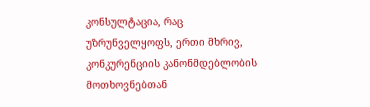კონსულტაცია, რაც უზრუნველყოფს, ერთი მხრივ, კონკურენციის კანონმდებლობის მოთხოვნებთან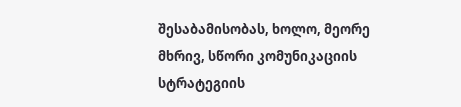შესაბამისობას, ხოლო, მეორე მხრივ, სწორი კომუნიკაციის სტრატეგიის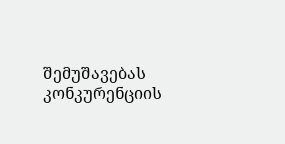შემუშავებას კონკურენციის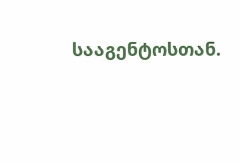სააგენტოსთან.